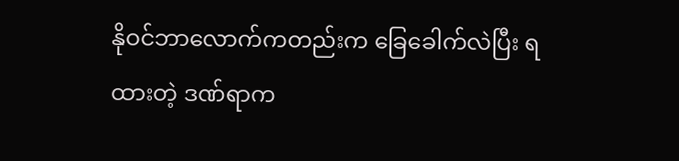နိုဝင်ဘာလောက်ကတည်းက ခြေခေါက်လဲပြီး ရထားတဲ့ ဒဏ်ရာက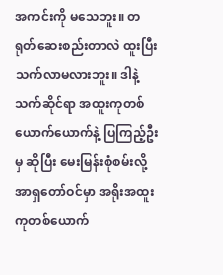အကင်းကို မသေဘူး။ တရုတ်ဆေးစည်းတာလဲ ထူးပြီး သက်လာမလားဘူး။ ဒါနဲ့ သက်ဆိုင်ရာ အထူးကုတစ်ယောက်ယောက်နဲ့ ပြကြည့်ဦးမှ ဆိုပြီး မေးမြန်းစုံစမ်းလို့ အာရှတော်ဝင်မှာ အရိုးအထူးကုတစ်ယောက်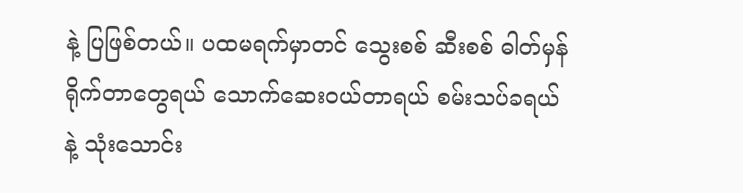နဲ့ ပြဖြစ်တယ်။ ပထမရက်မှာတင် သွေးစစ် ဆီးစစ် ဓါတ်မှန်ရိုက်တာတွေရယ် သောက်ဆေးဝယ်တာရယ် စမ်းသပ်ခရယ်နဲ့ သုံးသောင်း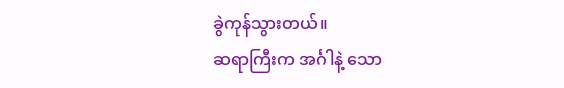ခွဲကုန်သွားတယ်။
ဆရာကြီးက အင်္ဂါနဲ့ သော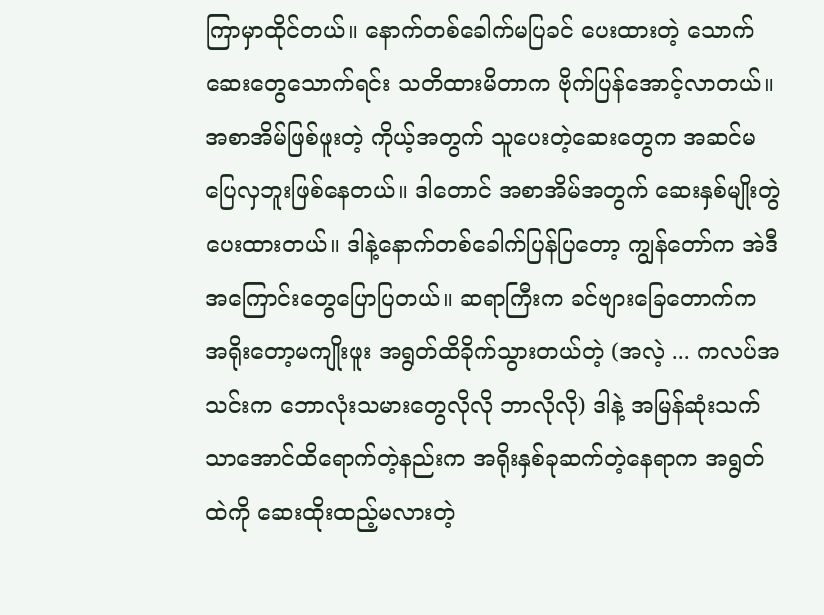ကြာမှာထိုင်တယ်။ နောက်တစ်ခေါက်မပြခင် ပေးထားတဲ့ သောက်ဆေးတွေသောက်ရင်း သတိထားမိတာက ဗိုက်ပြန်အောင့်လာတယ်။ အစာအိမ်ဖြစ်ဖူးတဲ့ ကိုယ့်အတွက် သူပေးတဲ့ဆေးတွေက အဆင်မပြေလှဘူးဖြစ်နေတယ်။ ဒါတောင် အစာအိမ်အတွက် ဆေးနှစ်မျိုးတွဲပေးထားတယ်။ ဒါနဲ့နောက်တစ်ခေါက်ပြန်ပြတော့ ကျွန်တော်က အဲဒီအကြောင်းတွေပြောပြတယ်။ ဆရာကြီးက ခင်ဗျားခြေတောက်က အရိုးတော့မကျိုးဖူး အရွတ်ထိခိုက်သွားတယ်တဲ့ (အလဲ့ ... ကလပ်အသင်းက ဘောလုံးသမားတွေလိုလို ဘာလိုလို) ဒါနဲ့ အမြန်ဆုံးသက်သာအောင်ထိရောက်တဲ့နည်းက အရိုးနှစ်ခုဆက်တဲ့နေရာက အရွတ်ထဲကို ဆေးထိုးထည့်မလားတဲ့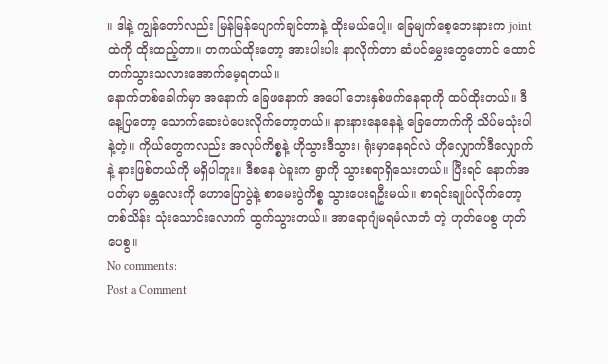။ ဒါနဲ့ ကျွန်တော်လည်း မြန်မြန်ပျောက်ချင်တာနဲ့ ထိုးမယ်ပေါ့။ ခြေမျက်စေ့ဘေးနားက joint ထဲကို ထိုးထည့်တာ။ တကယ်ထိုးတော့ အားပါးပါး နာလိုက်တာ ဆံပင်မွှေးတွေတောင် ထောင်တက်သွားသလားအောက်မေ့ရတယ်။
နောက်တစ်ခေါက်မှာ အနောက် ခြေဖနောက် အပေါ် ဘေးနှစ်ဖက်နေရာကို ထပ်ထိုးတယ်။ ဒီနေ့ပြတော့ သောက်ဆေးပဲပေးလိုက်တော့တယ်။ နားနားနေနေနဲ့ ခြေတောက်ကို သိပ်မသုံးပါနဲ့တဲ့။ ကိုယ်တွေကလည်း အလုပ်ကိစ္စနဲ့ ဟိုသွားဒီသွား၊ ရုံးမှာနေရင်လဲ ဟိုလျှောက်ဒီလျှောက်နဲ့ နားဖြစ်တယ်ကို မရှိပါဘူး။ ဒီစနေ ပဲခူးက ရွာကို သွားစရာရှိသေးတယ်။ ပြီးရင် နောက်အပတ်မှာ မန္တလေးကို ဟောပြောပွဲနဲ့ စာမေးပွဲကိစ္စ သွားပေးရဦးမယ်။ စာရင်းချုပ်လိုက်တော့ တစ်သိန်း သုံးသောင်းလောက် ထွက်သွားတယ်။ အာရောဂျံမရမံလာဘံ တဲ့ ဟုတ်ပေစွ ဟုတ်ပေစွ။
No comments:
Post a Comment